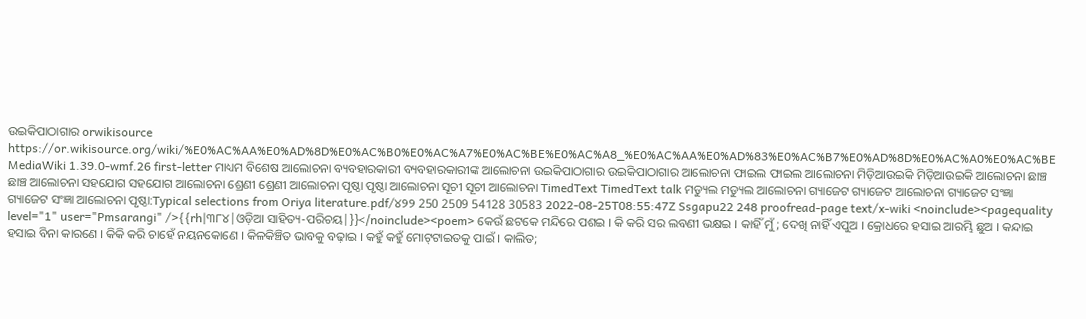ଉଇକିପାଠାଗାର orwikisource https://or.wikisource.org/wiki/%E0%AC%AA%E0%AD%8D%E0%AC%B0%E0%AC%A7%E0%AC%BE%E0%AC%A8_%E0%AC%AA%E0%AD%83%E0%AC%B7%E0%AD%8D%E0%AC%A0%E0%AC%BE MediaWiki 1.39.0-wmf.26 first-letter ମାଧ୍ୟମ ବିଶେଷ ଆଲୋଚନା ବ୍ୟବହାରକାରୀ ବ୍ୟବହାରକାରୀଙ୍କ ଆଲୋଚନା ଉଇକିପାଠାଗାର ଉଇକିପାଠାଗାର ଆଲୋଚନା ଫାଇଲ ଫାଇଲ ଆଲୋଚନା ମିଡ଼ିଆଉଇକି ମିଡ଼ିଆଉଇକି ଆଲୋଚନା ଛାଞ୍ଚ ଛାଞ୍ଚ ଆଲୋଚନା ସହଯୋଗ ସହଯୋଗ ଆଲୋଚନା ଶ୍ରେଣୀ ଶ୍ରେଣୀ ଆଲୋଚନା ପୃଷ୍ଠା ପୃଷ୍ଠା ଆଲୋଚନା ସୂଚୀ ସୂଚୀ ଆଲୋଚନା TimedText TimedText talk ମଡ୍ୟୁଲ ମଡ୍ୟୁଲ ଆଲୋଚନା ଗ୍ୟାଜେଟ ଗ୍ୟାଜେଟ ଆଲୋଚନା ଗ୍ୟାଜେଟ ସଂଜ୍ଞା ଗ୍ୟାଜେଟ ସଂଜ୍ଞା ଆଲୋଚନା ପୃଷ୍ଠା:Typical selections from Oriya literature.pdf/୪୨୨ 250 2509 54128 30583 2022-08-25T08:55:47Z Ssgapu22 248 proofread-page text/x-wiki <noinclude><pagequality level="1" user="Pmsarangi" />{{rh|୩୮୪|ଓଡ଼ିଆ ସାହିତ୍ୟ-ପରିଚୟ|}}</noinclude><poem> କେଉଁ ଛଟକେ ମନ୍ଦିରେ ପଶଇ । କି କରି ସର ଲବଣୀ ଭକ୍ଷଇ । କାହିଁ ମୁଁ; ଦେଖି ନାହିଁ ଏପୁଅ । କ୍ରୋଧରେ ହସାଇ ଆରମ୍ଭି ଛୁଅ । କନ୍ଦାଇ ହସାଇ ବିନା କାରଣେ । କିକି କରି ଚାହେଁ ନୟନ‌କୋଣେ । କିଳକିଞ୍ଚିତ ଭାବକୁ ବଢ଼ାଇ । କ‌ହୁଁ କ‌ହୁଁ ମୋଟ୍‌ଟାଇତକୁ ପାଇଁ । କାଲିତ;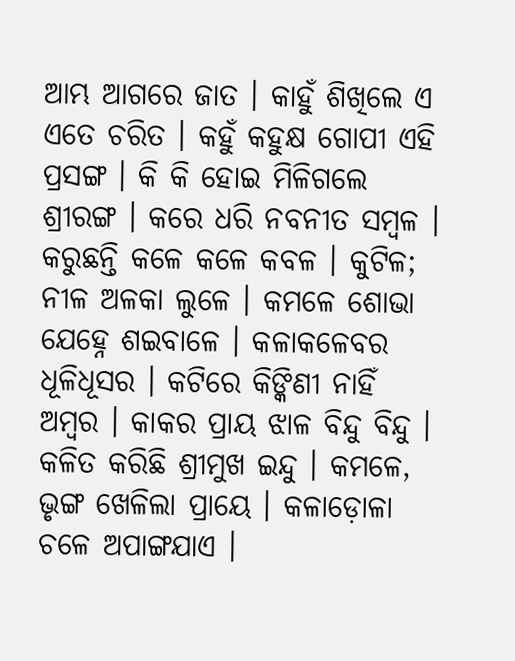ଆମ୍ଭ ଆଗରେ ଜାତ । କାହୁଁ ଶିଖିଲେ ଏ ଏତେ ଚରିତ । କ‌ହୁଁ କ‌ହୁକ୍ଷ ଗୋପୀ ଏହି ପ୍ରସଙ୍ଗ । କି କି ହୋଇ ମିଳିଗଲେ ଶ୍ରୀରଙ୍ଗ । କରେ ଧରି ନବ‌ନୀତ ସମ୍ବଳ । କରୁଛନ୍ତି କଳେ କଳେ କବଳ । କୁଟିଳ; ନୀଳ ଅଳକା ଲୁଳେ । କମଳେ ଶୋଭା ଯେହ୍ନେ ଶଇବାଳେ । କଳାକଳେବର ଧୂଳିଧୂସର । କଟିରେ କିଙ୍କିଣୀ ନାହିଁ ଅମ୍ବର । କାକର ପ୍ରାୟ ଝାଳ ବିନ୍ଦୁ ବିନ୍ଦୁ । କଳିତ କରିଛି ଶ୍ରୀମୁଖ ଇନ୍ଦୁ । କମଳେ, ଭୃଙ୍ଗ ଖେଳିଲା ପ୍ରାୟେ । କଳାଡ଼ୋଳା ଚଳେ ଅପାଙ୍ଗ‌ଯାଏ ।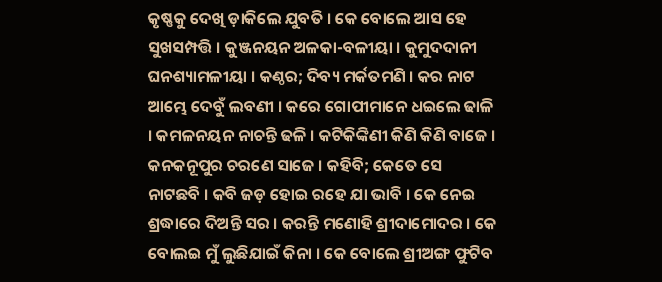କୃଷ୍ଣକୁ ଦେଖି ଡ଼ାକିଲେ ଯୁବତି । କେ ବୋଲେ ଆସ ହେ ସୁଖସମ୍ପତ୍ତି । କୁଞ୍ଜନୟନ ଅଳକା-ବଳୀୟା । କୁମୁଦ‌ଦାନୀ ଘନଶ୍ୟାମଳୀୟା । କଣ୍ଠର; ଦିବ୍ୟ ମର୍କତମଣି । କର ନାଟ ଆମ୍ଭେ ଦେବୁଁ ଲବଣୀ । କରେ ଗୋପୀମାନେ ଧଇଲେ ଢାଳି । କମଳନୟନ ନାଚନ୍ତି ଢଳି । କଟିକିଙ୍କିଣୀ କିଣି କିଣି ବାଜେ । କନ‌କନୂପୁର ଚରଣେ ସାଜେ । କ‌ହିବି; କେତେ ସେ ନାଟଛବି । କବି ଜଡ଼ ହୋଇ ରହେ ଯା ଭାବି । କେ ନେଇ ଶ୍ରଦ୍ଧାରେ ଦିଅନ୍ତି ସର । କରନ୍ତି ମଣୋହି ଶ୍ରୀଦାମୋଦର । କେ ବୋଲ‌ଇ ମୁଁ ଲୁଛିଯାଇଁ କିନା । କେ ବୋଲେ ଶ୍ରୀଅଙ୍ଗ ଫୁଟିବ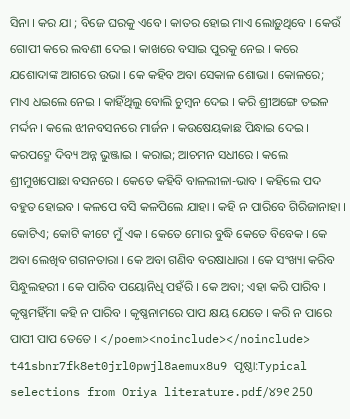ସିନା । କର ଯା ; ବିଜେ ଘରକୁ ଏବେ । କାତର ହୋଇ ମାଏ ଲୋଡ଼ୁଥିବେ । କେଉଁ ଗୋପୀ କରେ ଲବଣୀ ଦେଇ । କାଖରେ ବସାଇ ପୁରକୁ ନେଇ । କରେ ଯଶୋଦାଙ୍କ ଆଗରେ ଉଭା । କେ କ‌ହିବ ଅବା ସେକାଳ ଶୋଭା । କୋଳରେ; ମାଏ ଧଇଲେ ନେଇ । କାହିଁଥିଲୁ ବୋଲି ଚୁମ୍ବନ ଦେଇ । କରି ଶ୍ରୀଅଙ୍ଗେ ତଇଳ ମର୍ଦ୍ଦନ । କଲେ ଝୀନବସନରେ ମାର୍ଜନ । କଉଷେୟକାଛ ପିନ୍ଧାଇ ଦେଇ । କରପଦ୍ମେ ଦିବ୍ୟ ଅନ୍ନ ଭୁଞ୍ଜାଇ । କରାଇ; ଆଚମନ ସଧୀରେ । କଲେ ଶ୍ରୀମୁଖପୋଛା ବସନରେ । କେତେ କ‌ହିବି ବା‌ଳ‌ଲୀଳା-ଭାବ । କ‌ହିଲେ ପଦ ବ‌ହୁତ ହୋଇବ । କଳପେ ବସି କଳପିଲେ ଯାହା । କ‌ହି ନ ପାରିବେ ଗିରିଜାନାହା । କୋଟିଏ; କୋଟି କୀଟେ ମୁଁ ଏକ । କେତେ ମୋର ବୁଦ୍ଧି କେତେ ବିବେକ । କେ ଅବା ଲେଖିବ ଗ‌ଗନତାରା । କେ ଅବା ଗଣିବ ବରଷାଧାରା । କେ ସଂଖ୍ୟା କରିବ ସିନ୍ଧୁଲହରୀ । କେ ପାରିବ ପୟୋନିଧି ପ‌ହଁରି । କେ ଅବା; ଏହା କରି ପାରିବ । କୃଷ୍ଣମହିଁମା କ‌ହି ନ ପାରିବ । କୃଷ୍ଣନାମରେ ପାପ କ୍ଷୟ ଯେତେ । କରି ନ ପାରେ ପାପୀ ପାପ ତେତେ । </poem><noinclude></noinclude> t41sbnr7fk8et0jrl0pwjl8aemux8u9 ପୃଷ୍ଠା:Typical selections from Oriya literature.pdf/୪୨୧ 250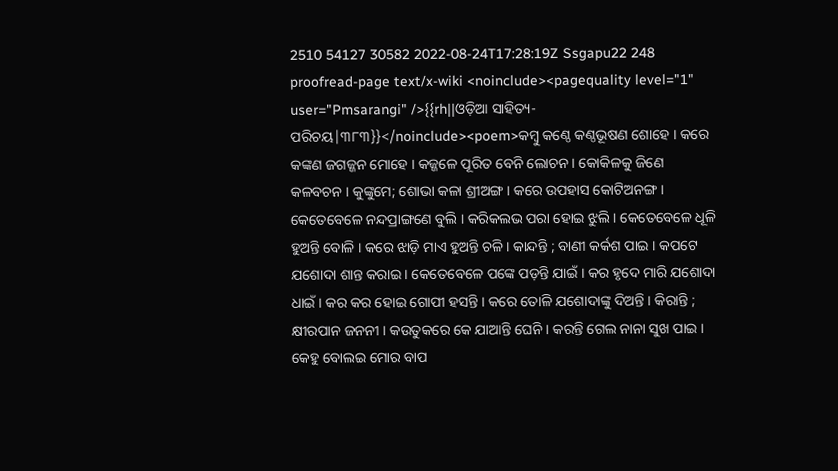2510 54127 30582 2022-08-24T17:28:19Z Ssgapu22 248 proofread-page text/x-wiki <noinclude><pagequality level="1" user="Pmsarangi" />{{rh||ଓଡ଼ିଆ ସାହିତ୍ୟ-ପରିଚୟ|୩୮୩}}</noinclude><poem>କମ୍ବୁ କଣ୍ଠେ କଣ୍ଠଭୂଷଣ ଶୋହେ । କରେ କଙ୍କଣ ଜଗଜ୍ଜନ ମୋହେ । କଜ୍ଜଳେ ପୂରିତ ବେନି ଲୋଚନ । କୋକିଳକୁ ଜିଣେ କଳବଚନ । କୁଙ୍କୁମେ; ଶୋଭା କଳା ଶ୍ରୀଅଙ୍ଗ । କରେ ଉପ‌ହାସ କୋଟିଅନଙ୍ଗ । କେତେବେଳେ ନନ୍ଦପ୍ରାଙ୍ଗଣେ ବୁଲି । କରିକଲଭ ପରା ହୋଇ ଝୁଲି । କେତେବେଳେ ଧୂଳି ହୁଅନ୍ତି ବୋଳି । କରେ ଝାଡ଼ି ମାଏ ହୁଅନ୍ତି ଚଳି । କାନ୍ଦନ୍ତି ; ବାଣୀ କର୍କଶ ପାଇ । କପଟେ ଯଶୋଦା ଶାନ୍ତ କରାଇ । କେତେବେଳେ ପଙ୍କେ ପଡ଼ନ୍ତି ଯାଇଁ । କର ହୃଦେ ମାରି ଯଶୋଦା ଧାଇଁ । କର କର ହୋଇ ଗୋପୀ ହସନ୍ତି । କରେ ତୋଳି ଯଶୋଦାଙ୍କୁ ଦିଅନ୍ତି । କିରାନ୍ତି ; କ୍ଷୀରପାନ ଜନନୀ । କଉତୁକରେ କେ ଯାଆନ୍ତି ଘେନି । କରନ୍ତି ଗେଲ ନାନା ସୁଖ ପାଇ । କେହୁ ବୋଲଇ ମୋର ବାପ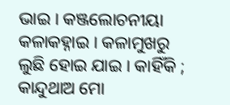ଭାଇ । କଞ୍ଜଲୋଚନୀୟା କଳାକ‌ହ୍ନାଇ । କଳାମୁଖରୁ ଲୁଛି ହୋଇ ଯାଇ । କାହିଁକି ; କାନ୍ଦୁଥାଅ ମୋ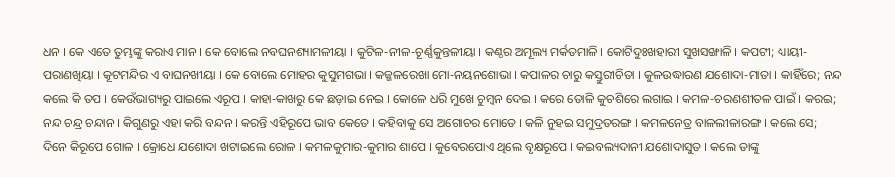ଧନ । କେ ଏତେ ତୁମ୍ଭଙ୍କୁ କରାଏ ମାନ । କେ ବୋଲେ ନବଘନଶ୍ୟାମଳୀୟା । କୁଟିଳ-ନୀଳ-ଚୂର୍ଣ୍ଣକୁନ୍ତଳୀୟା । କଣ୍ଠର ଅମୂଲ୍ୟ ମର୍କତମାଳି । କୋଟିଦୁଃଖହାରୀ ସୁଖସଙ୍ଖାଳି । କପଟୀ; ଧ୍ୟାୟୀ-ପରାଣଖିୟା । କୂଟମନ୍ଦିର ଏ ବାଘନ‌ଖୀୟା । କେ ବୋଲେ ମୋହର କୁସୁମଗଭା । କଜ୍ଜଳରେଖା ମୋ-ନୟନଶୋଭା । କପାଳର ଚାରୁ କସ୍ତୁରୀଚିତା । କୁଳଉଦ୍ଧାରଣ ଯଶୋଦା-ମାତା । କାହିଁରେ; ନନ୍ଦ କଲେ କି ତପ । କେଉଁଭାଗ୍ୟରୁ ପାଇଲେ ଏରୂପ । କାହା-କାଖରୁ କେ ଛଡ଼ାଇ ନେଇ । କୋଳେ ଧରି ମୁଖେ ଚୁମ୍ବନ ଦେଇ । କରେ ତୋଳି କୁଚଶିରେ ଲଗାଇ । କମଳ-ଚରଣଶୀତଳ ପାଇଁ । କରଇ; ନନ୍ଦ ଚନ୍ଦ୍ର ଚନ୍ଦାନ । କିଗୁଣରୁ ଏହା କରି ବନ୍ଦନ । କରନ୍ତି ଏହିରୂପେ ଭାବ କେତେ । କ‌ହିବାକୁ ସେ ଅଗୋଚର ମୋତେ । କଳି ନୁହଇ ସମୁଦ୍ରତରଙ୍ଗ । କମଳନେତ୍ର ବାଳ‌ଲୀଳାରଙ୍ଗ । କଲେ ସେ; ଦିନେ କିରୂପେ ଗୋଳ । କ୍ରୋଧେ ଯଶୋଦା ଖଟାଇଲେ ରୋଳ । କମଳକୁମାର-କୁମାର ଶାପେ । କୁବେରପୋଏ ଥିଲେ ବୃକ୍ଷରୂପେ । କଇବଲ୍ୟଦାନୀ ଯଶୋଦାସୁତ । କଲେ ତାଙ୍କୁ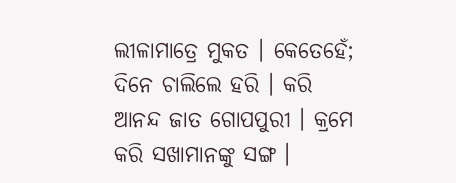ଲୀଳାମାତ୍ରେ ମୁକତ । କେତେହେଁ; ଦିନେ ଚାଲିଲେ ହରି । କରି ଆନନ୍ଦ ଜାତ ଗୋପ‌ପୁରୀ । କ୍ରମେ କରି ସଖାମାନଙ୍କୁ ସଙ୍ଗ ।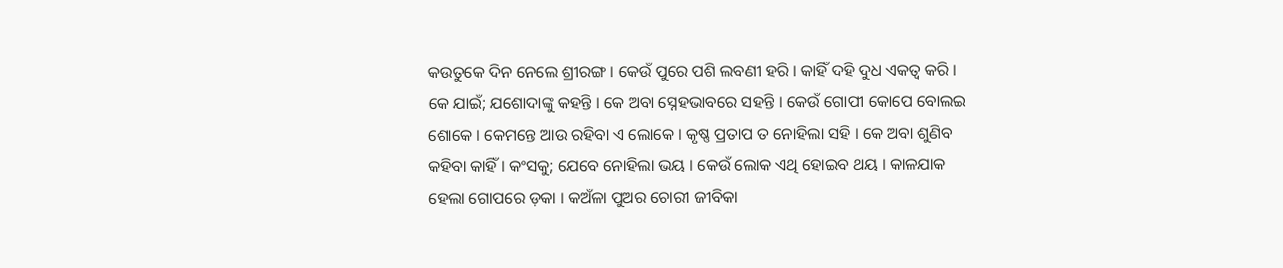କଉତୁକେ ଦିନ ନେଲେ ଶ୍ରୀରଙ୍ଗ । କେଉଁ ପୁରେ ପଶି ଲବଣୀ ହରି । କାହିଁ ଦ‌ହି ଦୁଧ ଏକତ୍ୱ କରି । କେ ଯାଇଁ; ଯଶୋଦାଙ୍କୁ କ‌ହ‌ନ୍ତି । କେ ଅବା ସ୍ନେହଭାବରେ ସ‌ହ‌ନ୍ତି । କେଉଁ ଗୋପୀ କୋପେ ବୋଲଇ ଶୋକେ । କେମନ୍ତେ ଆଉ ରହିବା ଏ ଲୋକେ । କୃଷ୍ଣ ପ୍ରତାପ ତ ନୋହିଲା ସ‌ହି । କେ ଅବା ଶୁଣିବ କ‌ହିବା କାହିଁ । କଂସକୁ; ଯେବେ ନୋହିଲା ଭୟ । କେଉଁ ଲୋକ ଏଥି ହୋଇବ ଥୟ । କାଳ‌ଯାକ ହେଲା ଗୋପରେ ଡ଼କା । କଅଁଳା ପୁଅର ଚୋରୀ ଜୀବିକା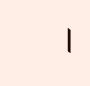।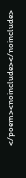</poem><noinclude></noinclude>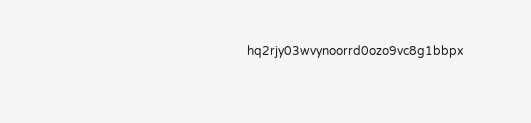hq2rjy03wvynoorrd0ozo9vc8g1bbpx